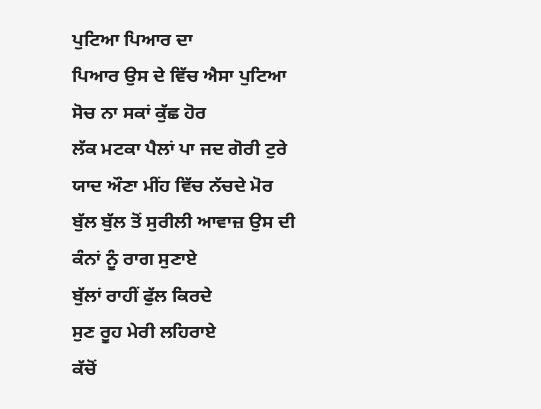ਪੁਟਿਆ ਪਿਆਰ ਦਾ
ਪਿਆਰ ਉਸ ਦੇ ਵਿੱਚ ਐਸਾ ਪੁਟਿਆ
ਸੋਚ ਨਾ ਸਕਾਂ ਕੁੱਛ ਹੋਰ
ਲੱਕ ਮਟਕਾ ਪੈਲਾਂ ਪਾ ਜਦ ਗੋਰੀ ਟੁਰੇ
ਯਾਦ ਔਣਾ ਮੀਂਹ ਵਿੱਚ ਨੱਚਦੇ ਮੋਰ
ਬੁੱਲ ਬੁੱਲ ਤੋਂ ਸੁਰੀਲੀ ਆਵਾਜ਼ ਉਸ ਦੀ
ਕੰਨਾਂ ਨੂੰ ਰਾਗ ਸੁਣਾਏ
ਬੁੱਲਾਂ ਰਾਹੀਂ ਫੁੱਲ ਕਿਰਦੇ
ਸੁਣ ਰੂਹ ਮੇਰੀ ਲਹਿਰਾਏ
ਕੱਚੋਂ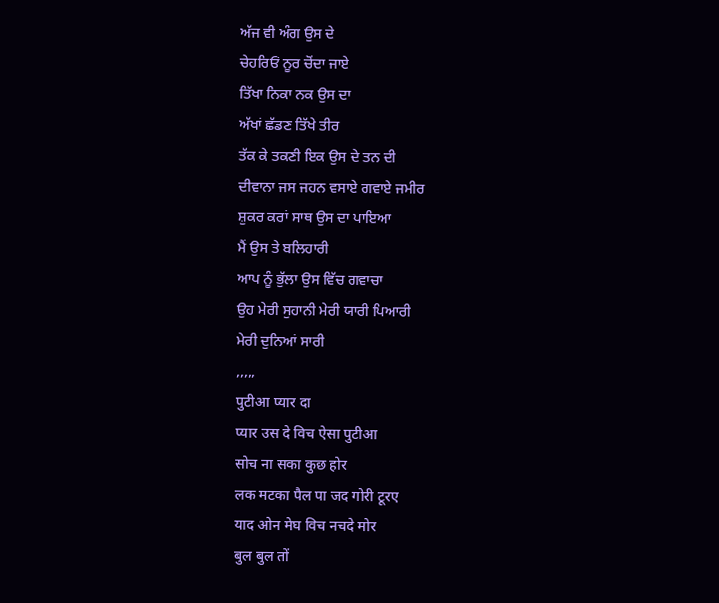ਅੱਜ ਵੀ ਅੰਗ ਉਸ ਦੇ
ਚੇਹਰਿਓਂ ਨੂਰ ਚੋਂਦਾ ਜਾਏ
ਤਿੱਖਾ ਨਿਕਾ ਨਕ ਉਸ ਦਾ
ਅੱਖਾਂ ਛੱਡਣ ਤਿੱਖੇ ਤੀਰ
ਤੱਕ ਕੇ ਤਕਣੀ ਇਕ ਉਸ ਦੇ ਤਨ ਦੀ
ਦੀਵਾਨਾ ਜਸ ਜਹਨ ਵਸਾਏ ਗਵਾਏ ਜਮੀਰ
ਸ਼ੁਕਰ ਕਰਾਂ ਸਾਥ ਉਸ ਦਾ ਪਾਇਆ
ਮੈਂ ਉਸ ਤੇ ਬਲਿਹਾਰੀ
ਆਪ ਨੂੰ ਭੁੱਲਾ ਉਸ ਵਿੱਚ ਗਵਾਚਾ
ਉਹ ਮੇਰੀ ਸੁਹਾਨੀ ਮੇਰੀ ਯਾਰੀ ਪਿਆਰੀ
ਮੇਰੀ ਦੁਨਿਆਂ ਸਾਰੀ
,,,,,
पुटीआ प्यार दा
प्यार उस दे विच ऐसा पुटीआ
सोच ना सका कुछ होर
लक मटका पैल पा जद गोरी टूरए
याद ओन मेघ विच नचदे मोर
बुल बुल तों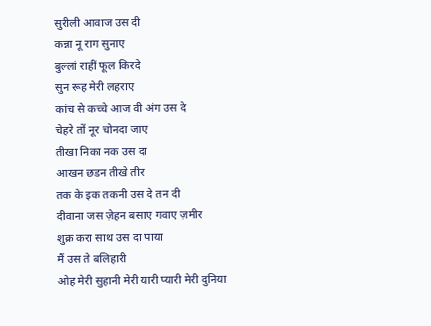सुरीली आवाज उस दी
कन्ना नू राग सुनाए
बुल्लां राहीं फूल किरदे
सुन रूह मेरी लहराए
कांच से कच्चे आज वी अंग उस दे
चेहरे तों नूर चोनदा जाए
तीखा निका नक उस दा
आखन छडन तीखे तीर
तक के इक तकनी उस दे तन दी
दीवाना जस ज़ेहन बसाए गवाए ज़मीर
शुक्र करा साथ उस दा पाया
मैं उस ते बलिहारी
ओह मेरी सुहानी मेरी यारी प्यारी मेरी दुनिया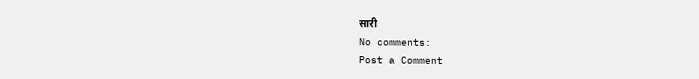सारी
No comments:
Post a Comment